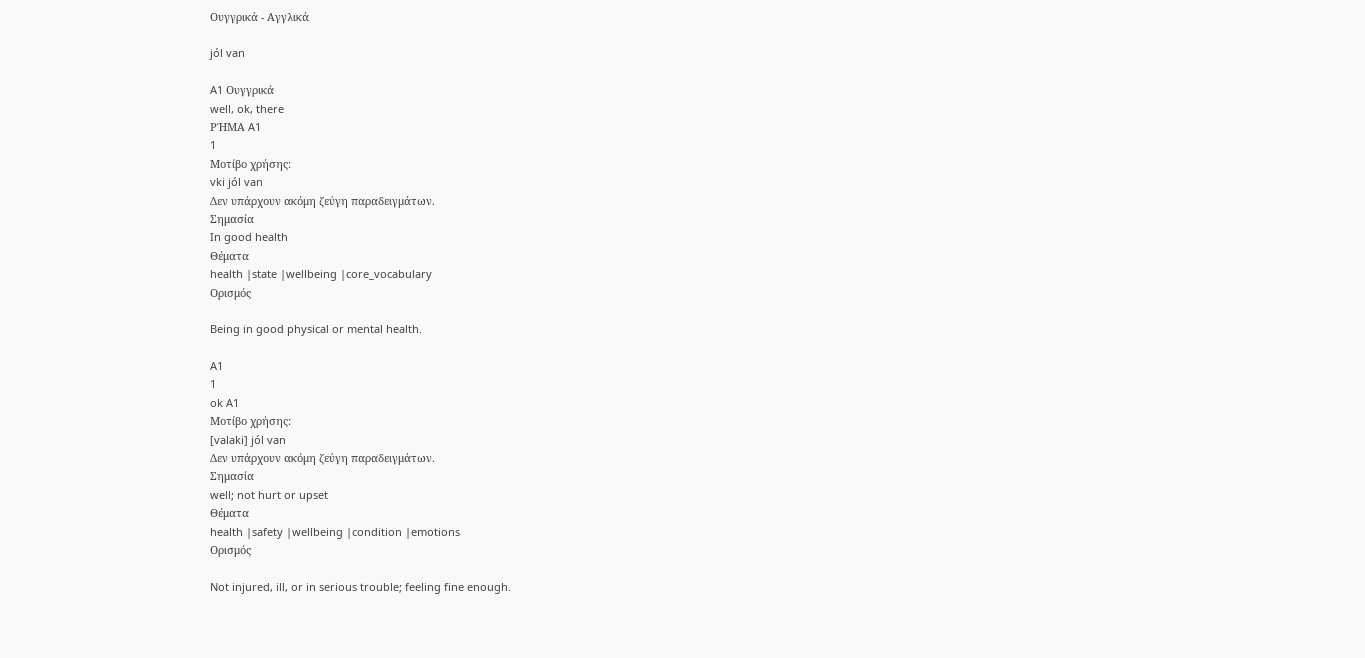Ουγγρικά - Αγγλικά

jól van

A1 Ουγγρικά
well, ok, there
ΡΉΜΑ A1
1
Μοτίβο χρήσης:
vki jól van
Δεν υπάρχουν ακόμη ζεύγη παραδειγμάτων.
Σημασία
In good health
Θέματα
health |state |wellbeing |core_vocabulary
Ορισμός

Being in good physical or mental health.

A1
1
ok A1
Μοτίβο χρήσης:
[valaki] jól van
Δεν υπάρχουν ακόμη ζεύγη παραδειγμάτων.
Σημασία
well; not hurt or upset
Θέματα
health |safety |wellbeing |condition |emotions
Ορισμός

Not injured, ill, or in serious trouble; feeling fine enough.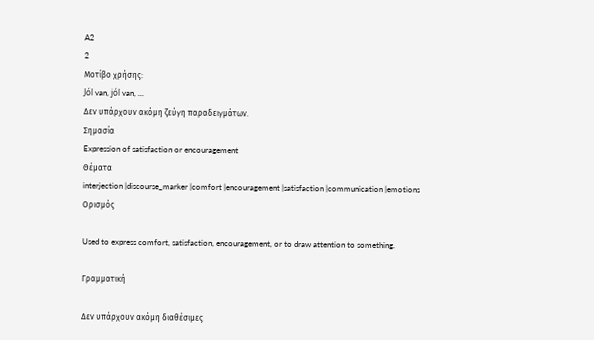A2
2
Μοτίβο χρήσης:
Jól van, jól van, ...
Δεν υπάρχουν ακόμη ζεύγη παραδειγμάτων.
Σημασία
Expression of satisfaction or encouragement
Θέματα
interjection |discourse_marker |comfort |encouragement |satisfaction |communication |emotions
Ορισμός

Used to express comfort, satisfaction, encouragement, or to draw attention to something.

Γραμματική

Δεν υπάρχουν ακόμη διαθέσιμες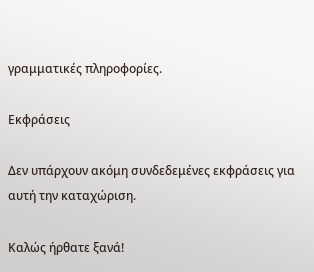γραμματικές πληροφορίες.

Εκφράσεις

Δεν υπάρχουν ακόμη συνδεδεμένες εκφράσεις για αυτή την καταχώριση.

Καλώς ήρθατε ξανά!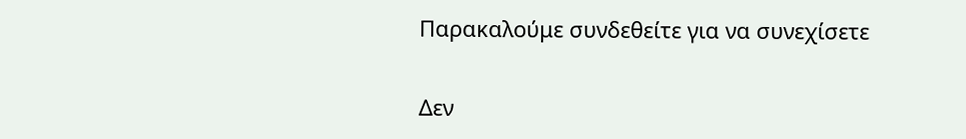Παρακαλούμε συνδεθείτε για να συνεχίσετε

Δεν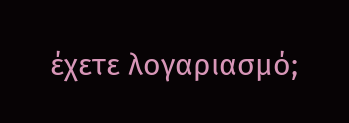έχετε λογαριασμό;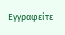Εγγραφείτε